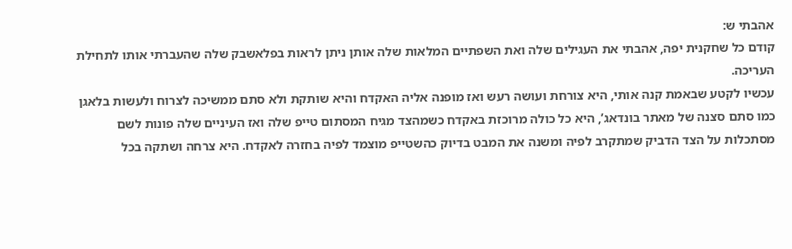אהבתי ש:
קודם כל שחקנית יפה, אהבתי את העגילים שלה ואת השפתיים המלאות שלה אותן ניתן לראות בפלאשבק שלה שהעברתי אותו לתחילת העריכה.
עכשיו לקטע שבאמת קנה אותי, היא צורחת ועושה רעש ואז מופנה אליה האקדח והיא שותקת ולא סתם ממשיכה לצרוח ולעשות בלאגן כמו סתם סצנה של מאתר בונדאג’, היא כל כולה מרוכזת באקדח כשמהצד מגיח המסתום טייפ שלה ואז העיניים שלה פונות לשם מסתכלות על הצד הדביק שמתקרב לפיה ומשנה את המבט בדיוק כהשטייפ מוצמד לפיה בחזרה לאקדח. היא צרחה ושתקה בכל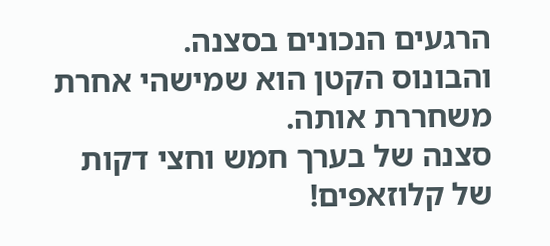הרגעים הנכונים בסצנה.
והבונוס הקטן הוא שמישהי אחרת משחררת אותה.
סצנה של בערך חמש וחצי דקות של קלוזאפים!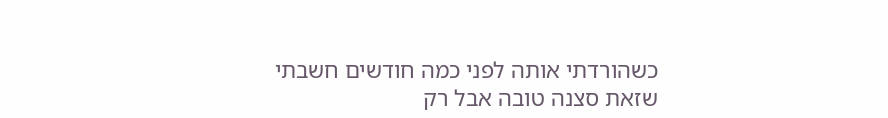כשהורדתי אותה לפני כמה חודשים חשבתי שזאת סצנה טובה אבל רק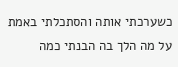כשערכתי אותה והסתכלתי באמת על מה הלך בה הבנתי כמה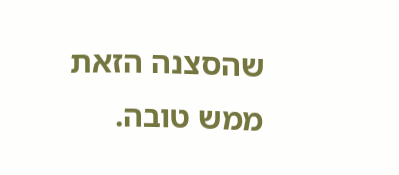שהסצנה הזאת ממש טובה.